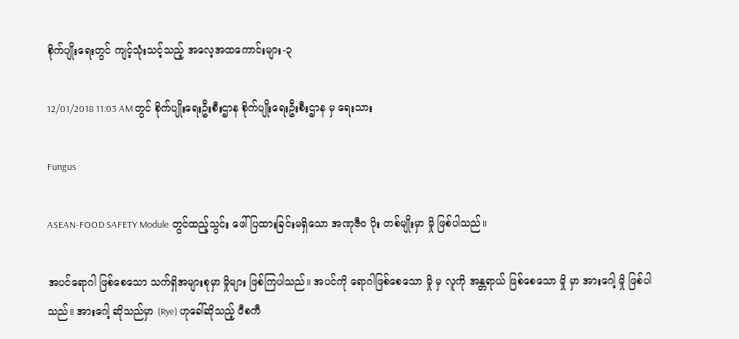စိုက်ပျိုးရေးတွင် ကျင့်သုံးသင့်သည့် အလေ့အထကောင်းများ-၃

12/01/2018 11:03 AM တွင် စိုက်ပျိုးရေးဦးစီးဌာန စိုက်ပျိုးရေးဦးစီးဌာန မှ ရေးသား

Fungus

ASEAN-FOOD SAFETY Module တွင်ထည့်သွင်း ဖေါ်ပြထားခြင်းမရှိသော အဏုဇီဝ ပိုး တစ်မျိုးမှာ မှို ဖြစ်ပါသည်။

အပင်ရောဂါ ဖြစ်စေသော သက်ရှိအများစုမှာ မှိုများ ဖြစ်ကြပါသည်။ အပင်ကို ရောဂါဖြစ်စေသော မှို မှ လူကို အန္တရာယ် ဖြစ်စေသော မှို မှာ အားဂေါ့ မှို ဖြစ်ပါသည်။ အားဂေါ့ ဆိုသည်မှာ (Rye) ဟုခေါ်ဆိုသည့် ဝီစကီ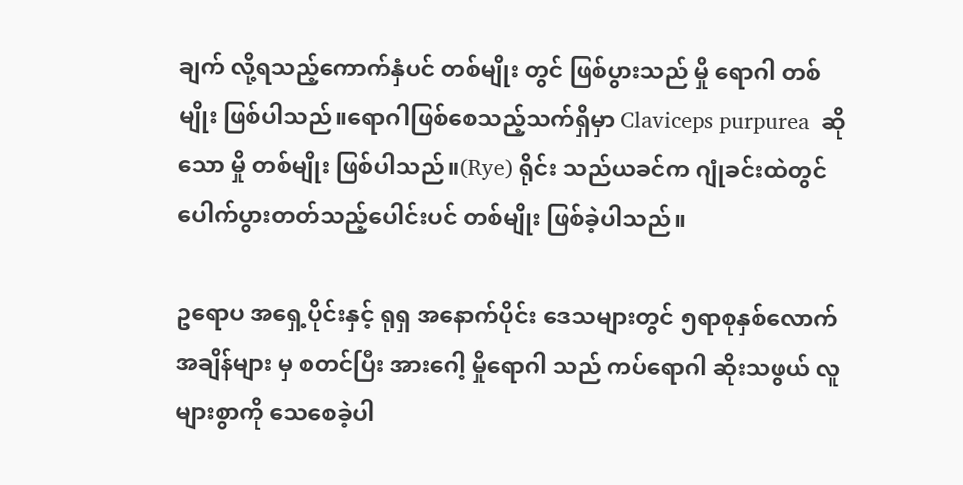ချက် လို့ရသည့်ကောက်နှံပင် တစ်မျိုး တွင် ဖြစ်ပွားသည် မှို ရောဂါ တစ်မျိုး ဖြစ်ပါသည်။ရောဂါဖြစ်စေသည့်သက်ရှိမှာ Claviceps purpurea  ဆိုသော မှို တစ်မျိုး ဖြစ်ပါသည်။(Rye) ရိုင်း သည်ယခင်က ဂျုံခင်းထဲတွင်ပေါက်ပွားတတ်သည့်ပေါင်းပင် တစ်မျိုး ဖြစ်ခဲ့ပါသည်။

ဥရောပ အရှေ့ပိုင်းနှင့် ရုရှ အနောက်ပိုင်း ဒေသများတွင် ၅ရာစုနှစ်လောက် အချိန်များ မှ စတင်ပြီး အားဂေါ့ မှိုရောဂါ သည် ကပ်ရောဂါ ဆိုးသဖွယ် လူများစွာကို သေစေခဲ့ပါ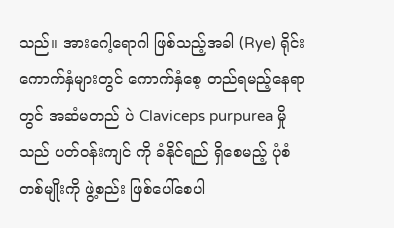သည်။ အားဂေါ့ရောဂါ ဖြစ်သည့်အခါ (Rye) ရိုင်းကောက်နှံများတွင် ကောက်နှံစေ့ တည်ရမည့်နေရာတွင် အဆံမတည် ပဲ Claviceps purpurea မှို သည် ပတ်ဝန်းကျင် ကို ခံနိုင်ရည် ရှိစေမည့် ပုံစံတစ်မျိုးကို ဖွဲ့စည်း ဖြစ်ပေါ်စေပါ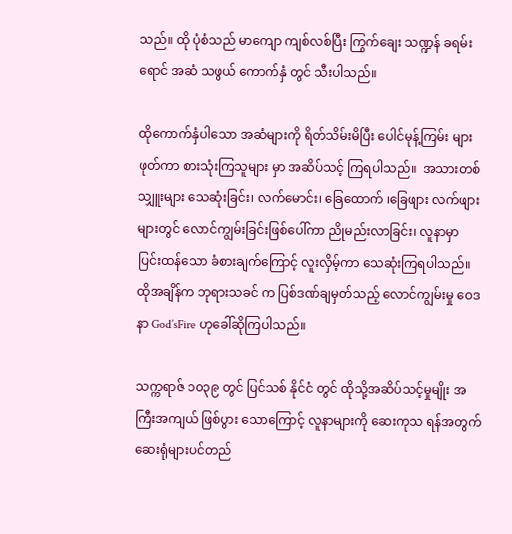သည်။ ထို ပုံစံသည် မာကျော ကျစ်လစ်ပြီး ကြွက်ချေး သဏ္ဍန် ခရမ်းရောင် အဆံ သဖွယ် ကောက်နှံ တွင် သီးပါသည်။

ထိုကောက်နှံပါသော အဆံများကို ရိတ်သိမ်းမိပြီး ပေါင်မုန့်ကြမ်း များဖုတ်ကာ စားသုံးကြသူများ မှာ အဆိပ်သင့် ကြရပါသည်။  အသားတစ်သျှူးများ သေဆုံးခြင်း၊ လက်မောင်း၊ ခြေထောက် ၊ခြေဖျား လက်ဖျား များတွင် လောင်ကျွမ်းခြင်းဖြစ်ပေါ်ကာ ညိုမည်းလာခြင်း၊ လူနာမှာ ပြင်းထန်သော ခံစားချက်ကြောင့် လူးလှိမ့်ကာ သေဆုံးကြရပါသည်။ထိုအချိန်က ဘုရားသခင် က ပြစ်ဒဏ်ချမှတ်သည့် လောင်ကျွမ်းမှု ဝေဒနာ God’sFire ဟုခေါ်ဆိုကြပါသည်။

သက္ကရာဇ် ၁၀၃၉ တွင် ပြင်သစ် နိုင်ငံ တွင် ထိုသို့အဆိပ်သင့်မှုမျိုး အကြီးအကျယ် ဖြစ်ပွား သောကြောင့် လူနာများကို ဆေးကုသ ရန်အတွက် ဆေးရုံများပင်တည်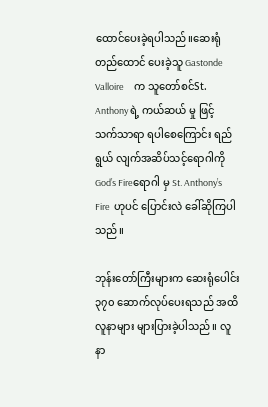ထောင်ပေးခဲ့ရပါသည်။ဆေးရုံတည်ထောင် ပေးခဲ့သူ Gastonde Valloire     က သူတော်စင်St. Anthony ရဲ့ ကယ်ဆယ် မှု ဖြင့် သက်သာရာ ရပါစေကြောင်း ရည်ရွယ် လျက်အဆိပ်သင့်ရောဂါကို   God’s Fireရောဂါ မှ St. Anthony’s Fire  ဟုပင် ပြောင်းလဲ ခေါ်ဆိုကြပါသည်။

ဘုန်းတော်ကြီးများက ဆေးရုံပေါင်း၃၇၀ ဆောက်လုပ်ပေးရသည် အထိ လူနာများ များပြားခဲ့ပါသည်။ လူနာ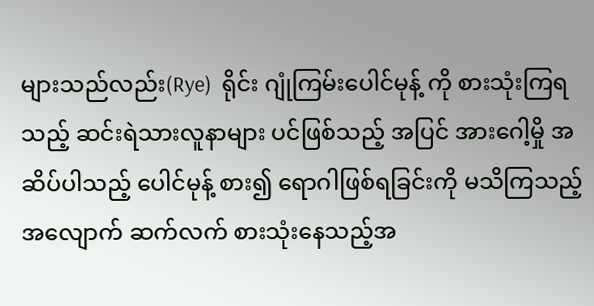များသည်လည်း(Rye)  ရိုင်း ဂျုံကြမ်းပေါင်မုန့် ကို စားသုံးကြရသည့် ဆင်းရဲသားလူနာများ ပင်ဖြစ်သည့် အပြင် အားဂေါ့မှို အဆိပ်ပါသည့် ပေါင်မုန့် စား၍ ရောဂါဖြစ်ရခြင်းကို မသိကြသည့်အလျောက် ဆက်လက် စားသုံးနေသည့်အ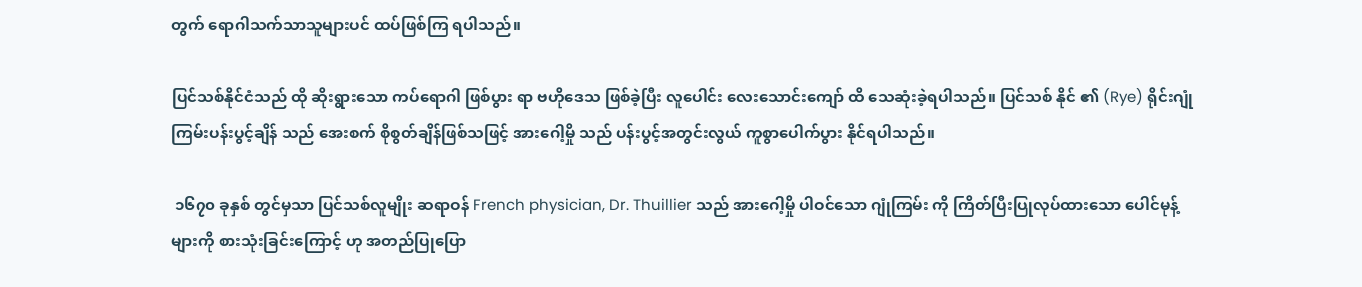တွက် ရောဂါသက်သာသူများပင် ထပ်ဖြစ်ကြ ရပါသည်။

ပြင်သစ်နိုင်ငံသည် ထို ဆိုးရွားသော ကပ်ရောဂါ ဖြစ်ပွား ရာ ဗဟိုဒေသ ဖြစ်ခဲ့ပြီး လူပေါင်း လေးသောင်းကျော် ထိ သေဆုံးခဲ့ရပါသည်။ ပြင်သစ် နိုင် ၏ (Rye) ရိုင်းဂျုံကြမ်းပန်းပွင့်ချိန် သည် အေးစက် စိုစွတ်ချိန်ဖြစ်သဖြင့် အားဂေါ့မှို သည် ပန်းပွင့်အတွင်းလွယ် ကူစွာပေါက်ပွား နိုင်ရပါသည်။

 ၁၆၇၀ ခုနှစ် တွင်မှသာ ပြင်သစ်လူမျိုး ဆရာဝန် French physician, Dr. Thuillier သည် အားဂေါ့မှို ပါဝင်သော ဂျုံကြမ်း ကို ကြိတ်ပြီးပြုလုပ်ထားသော ပေါင်မုန့် များကို စားသုံးခြင်းကြောင့် ဟု အတည်ပြုပြော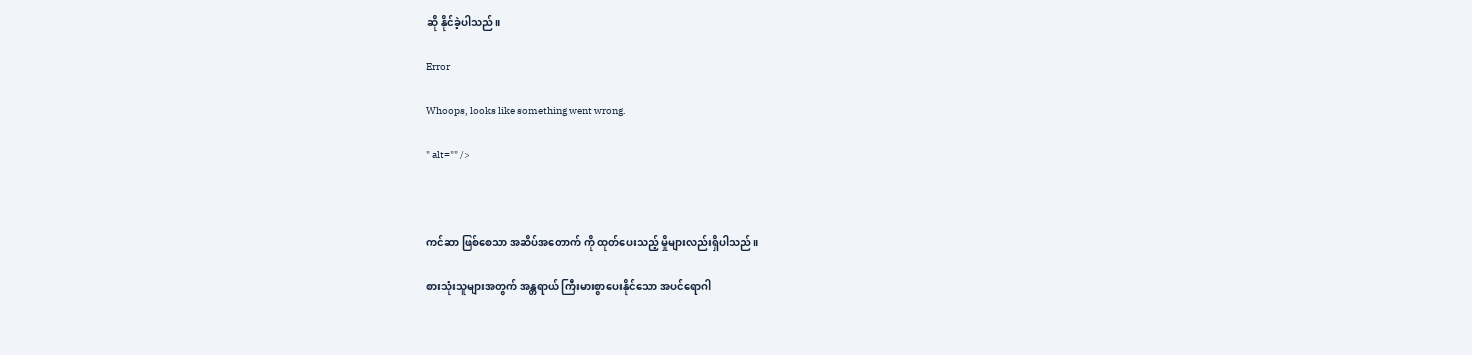ဆို နိုင်ခဲ့ပါသည်။

Error

Whoops, looks like something went wrong.

" alt="" />



ကင်ဆာ ဖြစ်စေသာ အဆိပ်အတောက် ကို ထုတ်ပေးသည့် မှိုများလည်းရှိပါသည်။

စားသုံးသူများအတွက် အန္တရာယ် ကြီးမားစွာပေးနိုင်သော အပင်ရောဂါ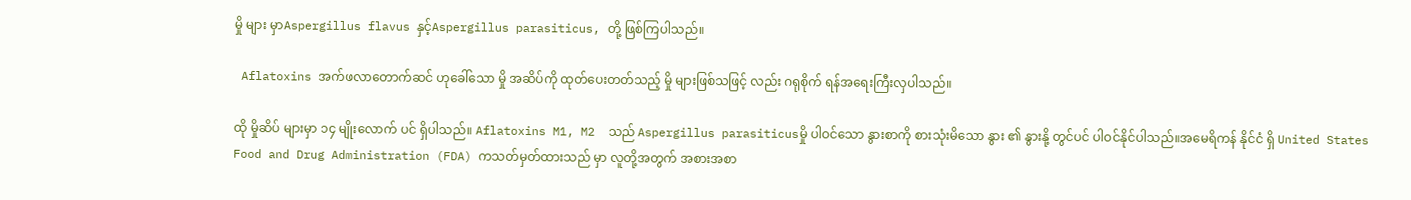မှို များ မှာAspergillus flavus နှင့်Aspergillus parasiticus, တို့ ဖြစ်ကြပါသည်။

 Aflatoxins အက်ဖလာတောက်ဆင် ဟုခေါ်သော မှို အဆိပ်ကို ထုတ်ပေးတတ်သည့် မှို များဖြစ်သဖြင့် လည်း ဂရုစိုက် ရန်အရေးကြီးလှပါသည်။

ထို မှိုဆိပ် များမှာ ၁၄ မျိုးလောက် ပင် ရှိပါသည်။ Aflatoxins M1, M2  သည် Aspergillus parasiticusမှို ပါဝင်သော နွားစာကို စားသုံးမိသော နွား ၏ နွားနို့ တွင်ပင် ပါဝင်နိုင်ပါသည်။အမေရိကန် နိုင်ငံ ရှိ United States Food and Drug Administration (FDA) ကသတ်မှတ်ထားသည် မှာ လူတို့အတွက် အစားအစာ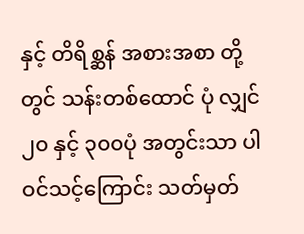နှင့် တိရိစ္ဆန် အစားအစာ တို့တွင် သန်းတစ်ထောင် ပုံ လျှင် ၂၀ နှင့် ၃၀၀ပုံ အတွင်းသာ ပါဝင်သင့်ကြောင်း သတ်မှတ်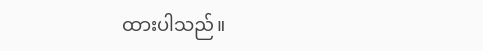ထားပါသည်။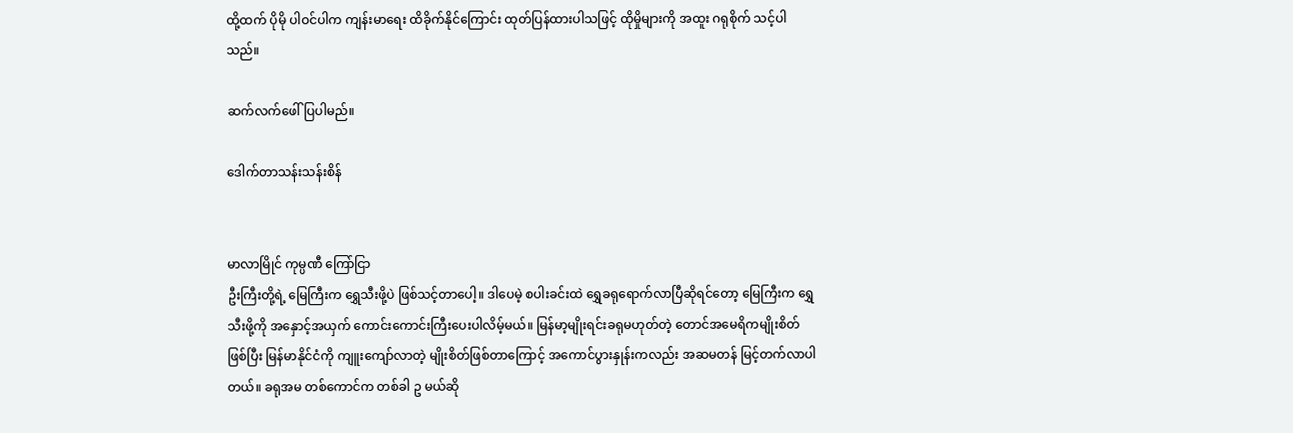ထို့ထက် ပိုမို ပါဝင်ပါက ကျန်းမာရေး ထိခိုက်နိုင်ကြောင်း ထုတ်ပြန်ထားပါသဖြင့် ထိုမှိုများကို အထူး ဂရုစိုက် သင့်ပါသည်။

ဆက်လက်ဖေါ်ပြပါမည်။

ဒေါက်တာသန်းသန်းစိန်


မာလာမြိုင် ကုမ္ပဏီ ကြော်ငြာ
ဦးကြီးတို့ရဲ့ မြေကြီးက ရွှေသီးဖို့ပဲ ဖြစ်သင့်တာပေါ့။ ဒါပေမဲ့ စပါးခင်းထဲ ရွှေခရုရောက်လာပြီဆိုရင်တော့ မြေကြီးက ရွှေသီးဖို့ကို အနှောင့်အယှက် ကောင်းကောင်းကြီးပေးပါလိမ့်မယ်။ မြန်မာ့မျိုးရင်းခရုမဟုတ်တဲ့ တောင်အမေရိကမျိုးစိတ်ဖြစ်ပြီး မြန်မာနိုင်ငံကို ကျူးကျော်လာတဲ့ မျိုးစိတ်ဖြစ်တာကြောင့် အကောင်ပွားနှုန်းကလည်း အဆမတန် မြင့်တက်လာပါတယ်။ ခရုအမ တစ်ကောင်က တစ်ခါ ဥ မယ်ဆို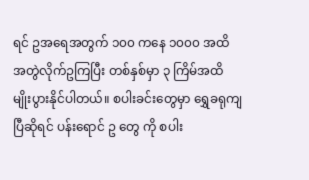ရင် ဥအရေအတွက် ၁၀၀ ကနေ ၁၀၀၀ အထိ အတွဲလိုက်ဥကြပြီး တစ်နှစ်မှာ ၃ ကြိမ်အထိ မျိုးပွားနိုင်ပါတယ်။ စပါးခင်းတွေမှာ ရွှေခရုကျပြီဆိုရင် ပန်းရောင် ဥ တွေ ကို စပါး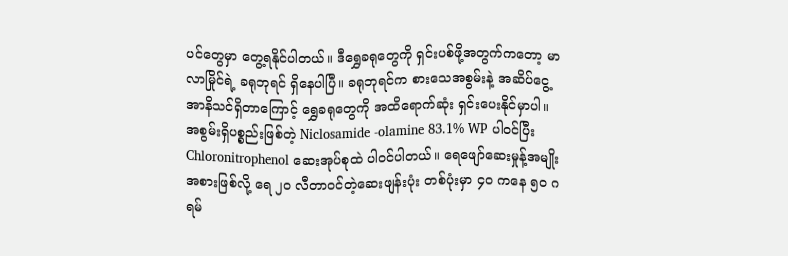ပင်တွေမှာ တွေ့ရနိုင်ပါတယ်။ ဒီရွှေခရုတွေကို ရှင်းပစ်ဖို့အတွက်ကတော့ မာလာမြိုင်ရဲ့ ခရုဘုရင် ရှိနေပါပြီ။ ခရုဘုရင်က စားသေအစွမ်းနဲ့ အဆိပ်ငွေ့အာနိသင်ရှိတာကြောင့် ရွှေခရုတွေကို အထိရောက်ဆုံး ရှင်းပေးနိုင်မှာပါ။ အစွမ်းရှိပစ္စည်းဖြစ်တဲ့ Niclosamide -olamine 83.1% WP ပါဝင်ပြီး Chloronitrophenol ဆေးအုပ်စုထဲ ပါဝင်ပါတယ်။ ရေဖျော်ဆေးမှုန့်အမျိုးအစားဖြစ်လို့ ရေ ၂၀ လီတာဝင်တဲ့ဆေးဖျန်းပုံး တစ်ပုံးမှာ ၄၀ ကနေ ၅၀ ဂရမ်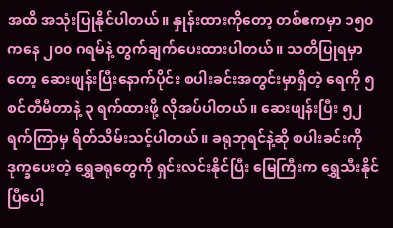အထိ အသုံးပြုနိုင်ပါတယ်။ နှုန်းထားကိုတော့ တစ်ဧကမှာ ၁၅၀ ကနေ ၂၀၀ ဂရမ်နဲ့ တွက်ချက်ပေးထားပါတယ်။ သတိပြုရမှာတော့ ဆေးဖျန်းပြီးနောက်ပိုင်း စပါးခင်းအတွင်းမှာရှိတဲ့ ရေကို ၅ စင်တီမီတာနဲ့ ၃ ရက်ထားဖို့ လိုအပ်ပါတယ်။ ဆေးဖျန်းပြီး ၅၂ ရက်ကြာမှ ရိတ်သိမ်းသင့်ပါတယ်။ ခရုဘုရင်နဲ့ဆို စပါးခင်းကို ဒုက္ခပေးတဲ့ ရွှေခရုတွေကို ရှင်းလင်းနိုင်ပြီး မြေကြီးက ရွှေသီးနိုင်ပြီပေါ့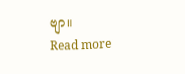ဗျာ။
Read more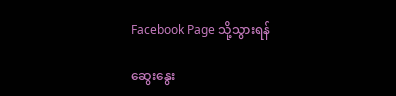Facebook Page သို့သွားရန်

ဆွေးနွေး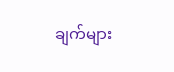ချက်များ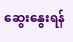ဆွေးနွေးရန်